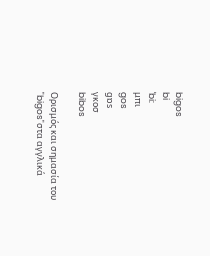bigos
bi
ˈbi:
μπι
gos
gɒs
γκοσ
bibos

Ορισμός και σημασία του "bigos"στα αγγλικά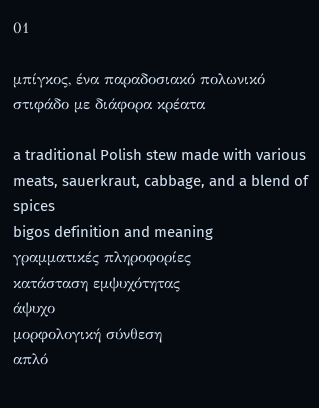01

μπίγκος, ένα παραδοσιακό πολωνικό στιφάδο με διάφορα κρέατα

a traditional Polish stew made with various meats, sauerkraut, cabbage, and a blend of spices
bigos definition and meaning
γραμματικές πληροφορίες
κατάσταση εμψυχότητας
άψυχο
μορφολογική σύνθεση
απλό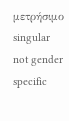μετρήσιμο
singular
not gender specific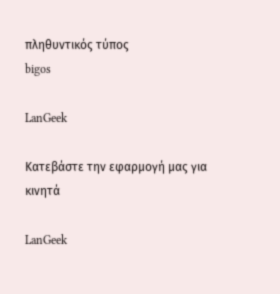πληθυντικός τύπος
bigos

LanGeek

Κατεβάστε την εφαρμογή μας για κινητά

LanGeek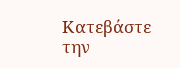Κατεβάστε την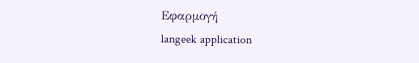Εφαρμογή
langeek application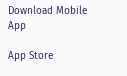Download Mobile App

App Store